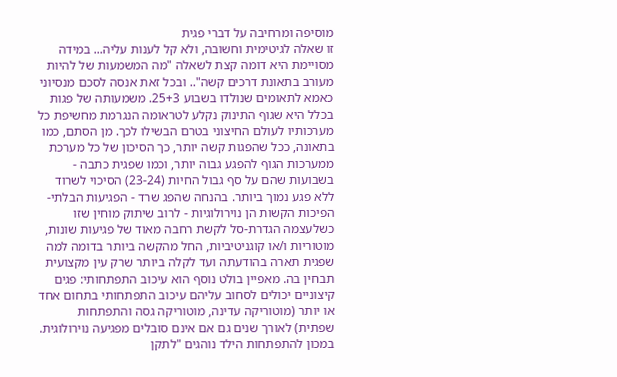מוסיפה ומרחיבה על דברי פגית
זו שאלה לגיטימית וחשובה, ולא קל לענות עליה... במידה מסויימת היא דומה קצת לשאלה "מה המשמעות של להיות מעורב בתאונת דרכים קשה".. ובכל זאת אנסה לסכם מנסיוני כאמא לתאומים שנולדו בשבוע 25+3. משמעותה של פגות בכלל היא שגוף התינוק נקלע לטראומה הנגרמת מחשיפת כל מערכותיו לעולם החיצוני בטרם הבשילו לכך. מן הסתם, כמו בתאונה, ככל שהפגות קשה יותר, כך הסיכון של כל מערכת ממערכות הגוף להפגע גבוה יותר, וכמו שפגית כתבה - בשבועות שהם על סף גבול החיות (23-24) הסיכוי לשרוד ללא פגע נמוך ביותר. בהנחה שהפג שרד - הפגיעות הבלתי-הפיכות הקשות הן נוירולוגיות - לרוב שיתוק מוחין שזו כשלעצמה הגדרת-סל לקשת רחבה מאוד של פגיעות שונות, מוטוריות ו/או קוגניטיביות, החל מהקשה ביותר בדומה למה שפגית תארה בהודעתה ועד לקלה ביותר שרק עין מקצועית תבחין בה. מאפיין בולט נוסף הוא עיכוב התפתחותי: פגים קיצוניים יכולים לסחוב עליהם עיכוב התפתחותי בתחום אחד או יותר (מוטוריקה עדינה, מוטוריקה גסה והתפתחות שפתית) לאורך שנים גם אם אינם סובלים מפגיעה נוירולוגית. במכון להתפתחות הילד נוהגים "לתקן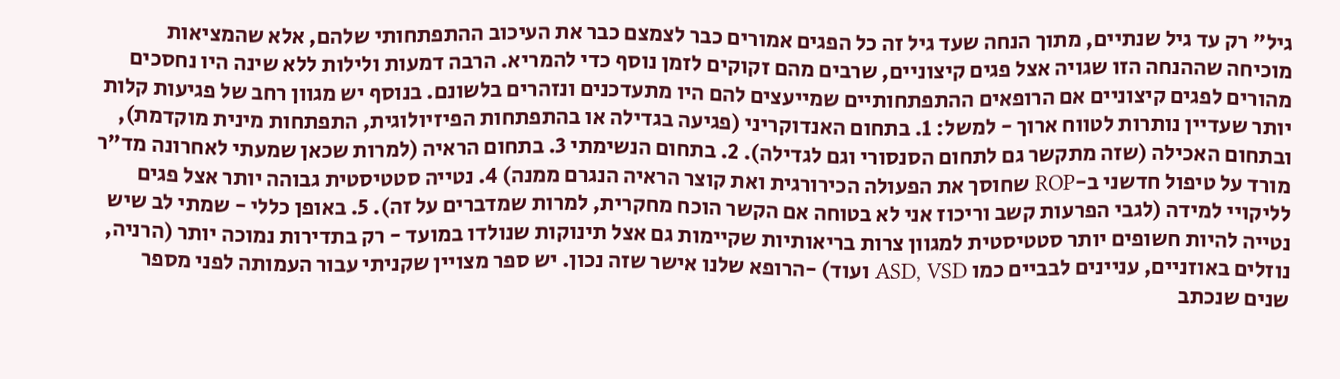גיל" רק עד גיל שנתיים, מתוך הנחה שעד גיל זה כל הפגים אמורים כבר לצמצם כבר את העיכוב ההתפתחותי שלהם, אלא שהמציאות מוכיחה שההנחה הזו שגויה אצל פגים קיצוניים, שרבים מהם זקוקים לזמן נוסף כדי להמריא. הרבה דמעות ולילות ללא שינה היו נחסכים מהורים לפגים קיצוניים אם הרופאים ההתפתחותיים שמייעצים להם היו מתעדכנים ונזהרים בלשונם. בנוסף יש מגוון רחב של פגיעות קלות יותר שעדיין נותרות לטווח ארוך - למשל: 1. בתחום האנדוקריני (פגיעה בגדילה או בהתפתחות הפיזיולוגית, התפתחות מינית מוקדמת), ובתחום האכילה (שזה מתקשר גם לתחום הסנסורי וגם לגדילה). 2. בתחום הנשימתי 3. בתחום הראיה (למרות שכאן שמעתי לאחרונה מד"ר מורד על טיפול חדשני ב-ROP שחוסך את הפעולה הכירורגית ואת קוצר הראיה הנגרם ממנה) 4. נטייה סטטיסטית גבוהה יותר אצל פגים לליקויי למידה (לגבי הפרעות קשב וריכוז אני לא בטוחה אם הקשר הוכח מחקרית, למרות שמדברים על זה). 5. באופן כללי - שמתי לב שיש נטייה להיות חשופים יותר סטטיסטית למגוון צרות בריאותיות שקיימות גם אצל תינוקות שנולדו במועד - רק בתדירות נמוכה יותר (הרניה, נוזלים באוזניים, עניינים לבביים כמו ASD, VSD ועוד) -הרופא שלנו אישר שזה נכון. יש ספר מצויין שקניתי עבור העמותה לפני מספר שנים שנכתב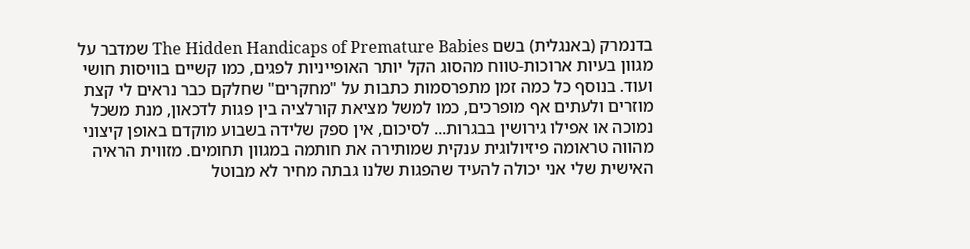בדנמרק (באנגלית) בשם The Hidden Handicaps of Premature Babies שמדבר על מגוון בעיות ארוכות-טווח מהסוג הקל יותר האופייניות לפגים, כמו קשיים בוויסות חושי ועוד. בנוסף כל כמה זמן מתפרסמות כתבות על "מחקרים" שחלקם כבר נראים לי קצת מוזרים ולעתים אף מופרכים, כמו למשל מציאת קורלציה בין פגות לדכאון, מנת משכל נמוכה או אפילו גירושין בבגרות... לסיכום, אין ספק שלידה בשבוע מוקדם באופן קיצוני מהווה טראומה פיזיולוגית ענקית שמותירה את חותמה במגוון תחומים. מזווית הראיה האישית שלי אני יכולה להעיד שהפגות שלנו גבתה מחיר לא מבוטל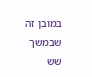במובן זה שבמשך שש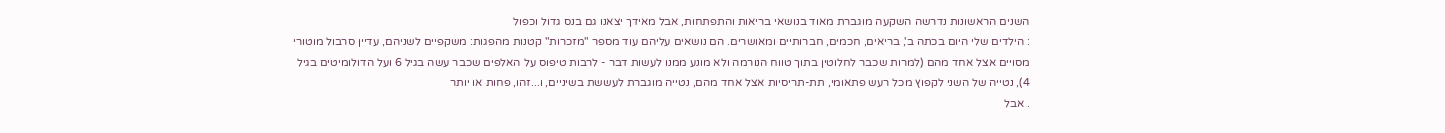השנים הראשונות נדרשה השקעה מוגברת מאוד בנושאי בריאות והתפתחות, אבל מאידך יצאנו גם בנס גדול וכפול
: הילדים שלי היום בכתה ב', בריאים, חכמים, חברותיים ומאושרים. הם נושאים עליהם עוד מספר "מזכרות" קטנות מהפגות: משקפיים לשניהם, עדיין סרבול מוטורי מסויים אצל אחד מהם (למרות שכבר לחלוטין בתוך טווח הנורמה ולא מונע ממנו לעשות דבר - לרבות טיפוס על האלפים שכבר עשה בגיל 6 ועל הדולומיטים בגיל 4), נטייה של השני לקפוץ מכל רעש פתאומי, תת-תריסיות אצל אחד מהם, נטייה מוגברת לעששת בשיניים, ו...זהו, פחות או יותר
. אבל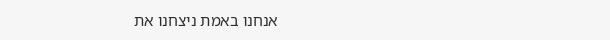אנחנו באמת ניצחנו את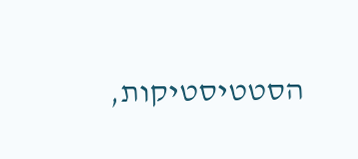הסטטיסטיקות,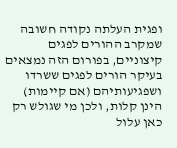ופגית העלתה נקודה חשובה שמקרב ההורים לפגים קיצוניים, בפורום הזה נמצאים בעיקר הורים לפגים ששרדו ושפגיעותיהם (אם קיימות) הינן קלות, ולכן מי שגולש רק כאן עלול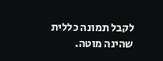לקבל תמונה כללית שהינה מוטה.